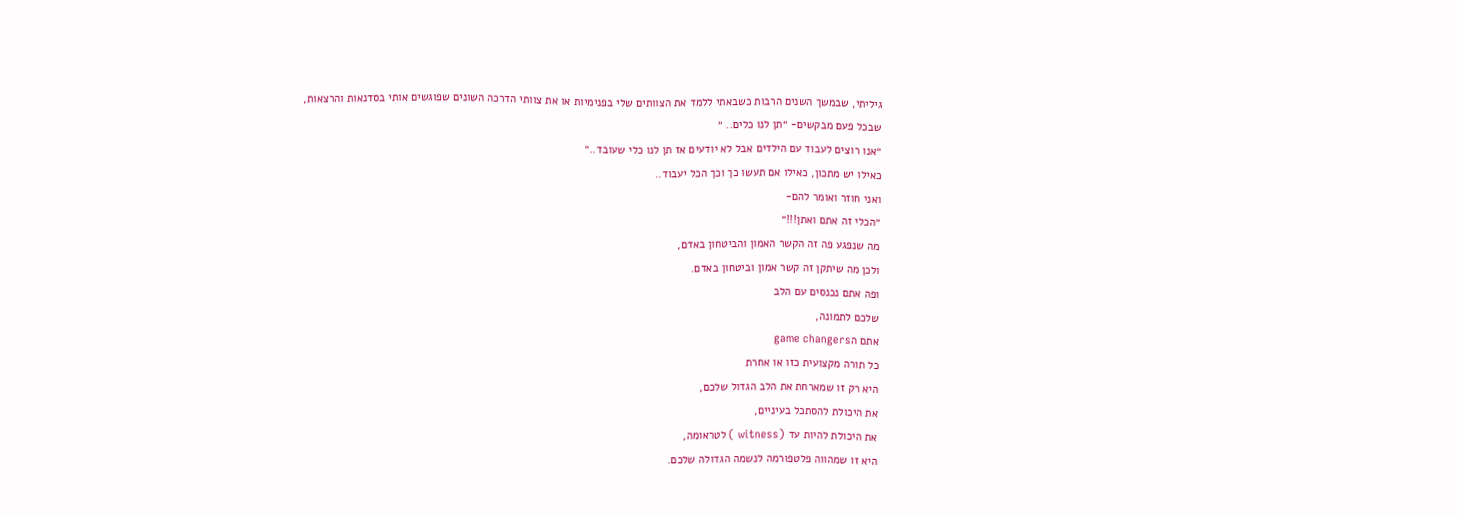גיליתי, שבמשך השנים הרבות כשבאתי ללמד את הצוותים שלי בפנימיות או את צוותי הדרכה השונים שפוגשים אותי בסדנאות והרצאות,
שבכל פעם מבקשים- ״תן לנו כלים.. ״
״אנו רוצים לעבוד עם הילדים אבל לא יודעים אז תן לנו כלי שעובד..״
כאילו יש מתכון, כאילו אם תעשו כך וכך הכל יעבוד..
ואני חוזר ואומר להם-
״הכלי זה אתם ואתן!!!״
מה שנפגע פה זה הקשר האמון והביטחון באדם,
ולכן מה שיתקן זה קשר אמון וביטחון באדם.
ופה אתם נכנסים עם הלב
שלכם לתמונה,
אתם הgame changers
כל תורה מקצועית כזו או אחרת
היא רק זו שמארחת את הלב הגדול שלכם,
את היכולת להסתכל בעיניים,
את היכולת להיות עד (witness ) לטראומה,
היא זו שמהווה פלטפורמה לנשמה הגדולה שלכם.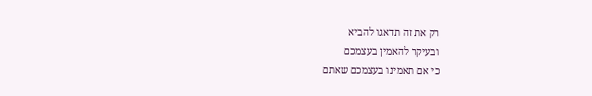רק את זה תדאגו להביא
ובעיקר להאמין בעצמכם
כי אם תאמינו בעצמכם שאתם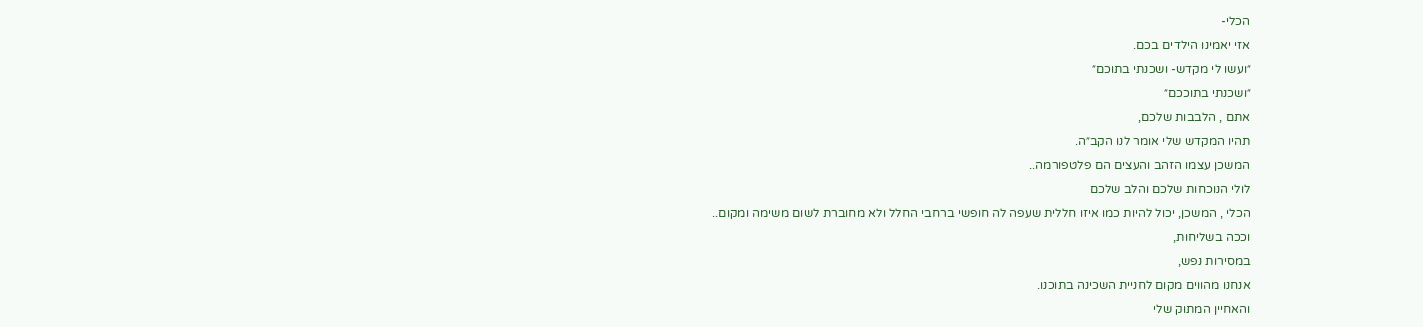הכלי-
אזי יאמינו הילדים בכם.
״ועשו לי מקדש- ושכנתי בתוכם״
״ושכנתי בתוככם״
אתם , הלבבות שלכם,
תהיו המקדש שלי אומר לנו הקב״ה.
המשכן עצמו הזהב והעצים הם פלטפורמה..
לולי הנוכחות שלכם והלב שלכם
הכלי , המשכן, יכול להיות כמו איזו חללית שעפה לה חופשי ברחבי החלל ולא מחוברת לשום משימה ומקום..
וככה בשליחות,
במסירות נפש,
אנחנו מהווים מקום לחניית השכינה בתוכנו.
והאחיין המתוק שלי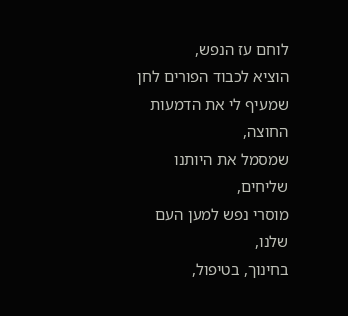לוחם עז הנפש,
הוציא לכבוד הפורים לחן
שמעיף לי את הדמעות
החוצה,
שמסמל את היותנו שליחים,
מוסרי נפש למען העם שלנו,
בחינוך, בטיפול,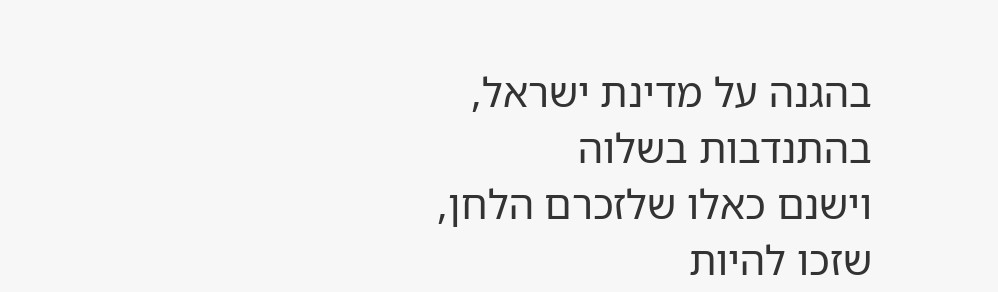בהגנה על מדינת ישראל,
בהתנדבות בשלוה
וישנם כאלו שלזכרם הלחן,
שזכו להיות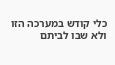כלי קודש במערכה הזו
ולא שבו לביתם